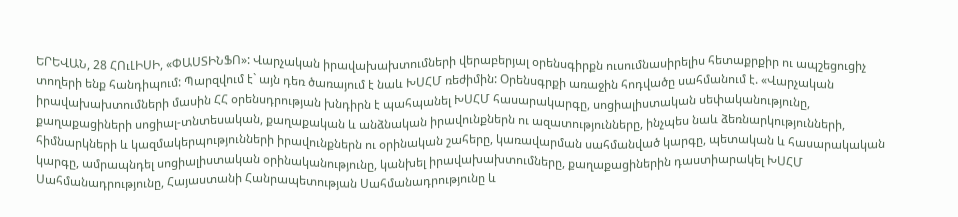ԵՐԵՎԱՆ, 28 ՀՈւԼԻՍԻ, «ՓԱՍՏԻՆՖՈ»: Վարչական իրավախախտումների վերաբերյալ օրենսգիրքն ուսումնասիրելիս հետաքրքիր ու ապշեցուցիչ տողերի ենք հանդիպում: Պարզվում է` այն դեռ ծառայում է նաև ԽՍՀՄ ռեժիմին: Օրենսգրքի առաջին հոդվածը սահմանում է. «Վարչական իրավախախտումների մասին ՀՀ օրենսդրության խնդիրն է պահպանել ԽՍՀՄ հասարակարգը, սոցիալիստական սեփականությունը, քաղաքացիների սոցիալ-տնտեսական, քաղաքական և անձնական իրավունքներն ու ազատությունները, ինչպես նաև ձեռնարկությունների, հիմնարկների և կազմակերպությունների իրավունքներն ու օրինական շահերը, կառավարման սահմանված կարգը, պետական և հասարակական կարգը, ամրապնդել սոցիալիստական օրինականությունը, կանխել իրավախախտումները, քաղաքացիներին դաստիարակել ԽՍՀՄ Սահմանադրությունը, Հայաստանի Հանրապետության Սահմանադրությունը և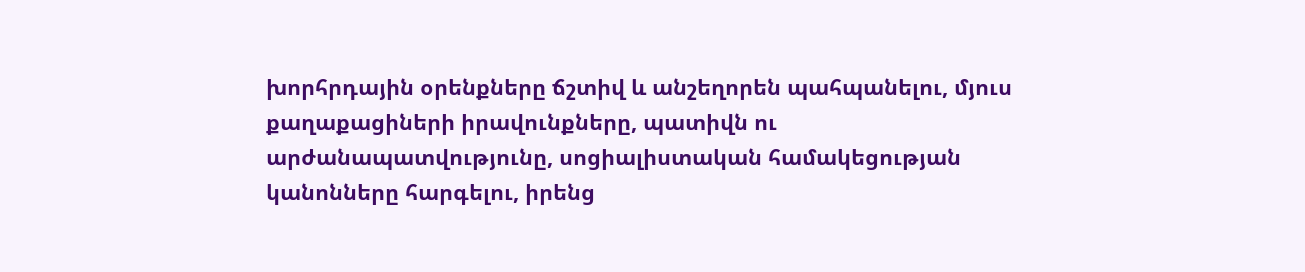խորհրդային օրենքները ճշտիվ և անշեղորեն պահպանելու, մյուս քաղաքացիների իրավունքները, պատիվն ու արժանապատվությունը, սոցիալիստական համակեցության կանոնները հարգելու, իրենց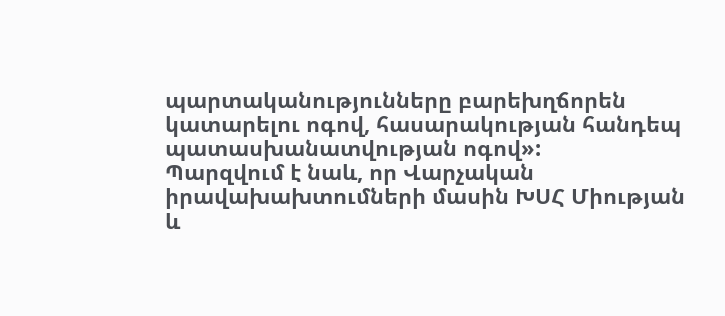պարտականությունները բարեխղճորեն կատարելու ոգով, հասարակության հանդեպ պատասխանատվության ոգով»:
Պարզվում է նաև, որ Վարչական իրավախախտումների մասին ԽՍՀ Միության և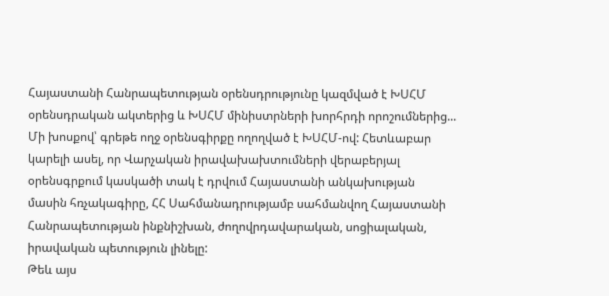Հայաստանի Հանրապետության օրենսդրությունը կազմված է ԽՍՀՄ օրենսդրական ակտերից և ԽՍՀՄ մինիստրների խորհրդի որոշումներից... Մի խոսքով՝ գրեթե ողջ օրենսգիրքը ողողված է ԽՍՀՄ-ով: Հետևաբար կարելի ասել, որ Վարչական իրավախախտումների վերաբերյալ օրենսգրքում կասկածի տակ է դրվում Հայաստանի անկախության մասին հռչակագիրը, ՀՀ Սահմանադրությամբ սահմանվող Հայաստանի Հանրապետության ինքնիշխան, ժողովրդավարական, սոցիալական, իրավական պետություն լինելը:
Թեև այս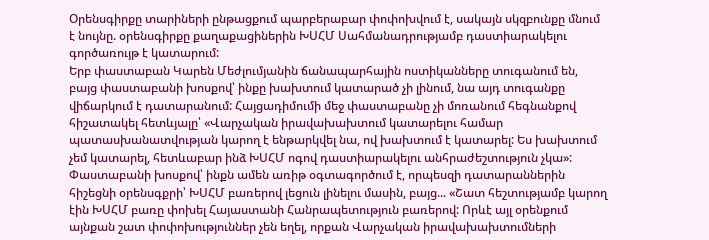Օրենսգիրքը տարիների ընթացքում պարբերաբար փոփոխվում է, սակայն սկզբունքը մնում է նույնը. օրենսգիրքը քաղաքացիներին ԽՍՀՄ Սահմանադրությամբ դաստիարակելու գործառույթ է կատարում:
Երբ փաստաբան Կարեն Մեժլումյանին ճանապարհային ոստիկանները տուգանում են, բայց փաստաբանի խոսքով՝ ինքը խախտում կատարած չի լինում, նա այդ տուգանքը վիճարկում է դատարանում: Հայցադիմումի մեջ փաստաբանը չի մոռանում հեգնանքով հիշատակել հետևյալը՝ «Վարչական իրավախախտում կատարելու համար պատասխանատվության կարող է ենթարկվել նա, ով խախտում է կատարել: Ես խախտում չեմ կատարել, հետևաբար ինձ ԽՍՀՄ ոգով դաստիարակելու անհրաժեշտություն չկա»: Փաստաբանի խոսքով՝ ինքն ամեն առիթ օգտագործում է, որպեսզի դատարաններին հիշեցնի օրենսգքրի՝ ԽՍՀՄ բառերով լեցուն լինելու մասին, բայց... «Շատ հեշտությամբ կարող էին ԽՍՀՄ բառը փոխել Հայաստանի Հանրապետություն բառերով: Որևէ այլ օրենքում այնքան շատ փոփոխություններ չեն եղել, որքան Վարչական իրավախախտումների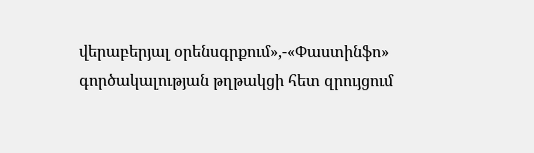վերաբերյալ օրենսգրքում»,-«Փաստինֆո» գործակալության թղթակցի հետ զրույցում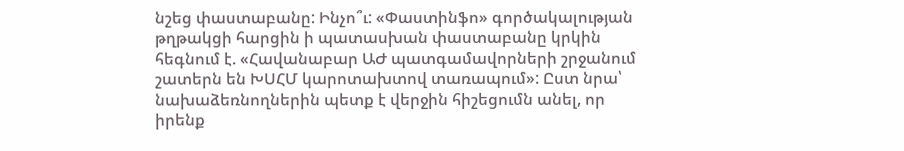նշեց փաստաբանը: Ինչո՞ւ: «Փաստինֆո» գործակալության թղթակցի հարցին ի պատասխան փաստաբանը կրկին հեգնում է. «Հավանաբար ԱԺ պատգամավորների շրջանում շատերն են ԽՍՀՄ կարոտախտով տառապում»: Ըստ նրա՝ նախաձեռնողներին պետք է վերջին հիշեցումն անել, որ իրենք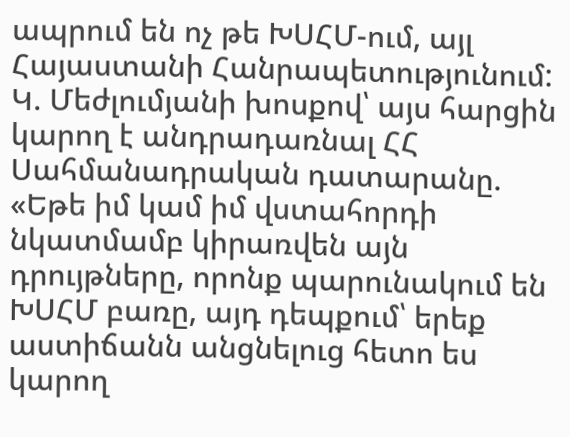ապրում են ոչ թե ԽՍՀՄ-ում, այլ Հայաստանի Հանրապետությունում: Կ. Մեժլումյանի խոսքով՝ այս հարցին կարող է անդրադառնալ ՀՀ Սահմանադրական դատարանը. «Եթե իմ կամ իմ վստահորդի նկատմամբ կիրառվեն այն դրույթները, որոնք պարունակում են ԽՍՀՄ բառը, այդ դեպքում՝ երեք աստիճանն անցնելուց հետո ես կարող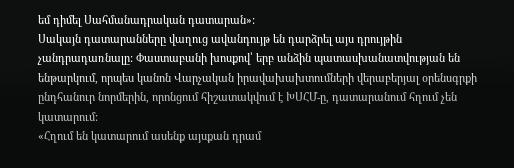եմ դիմել Սահմանադրական դատարան»:
Սակայն դատարանները վաղուց ավանդույթ են դարձրել այս դրույթին չանդրադառնալը: Փաստաբանի խոսքով՝ երբ անձին պատասխանատվության են ենթարկում, որպես կանոն Վարչական իրավախախտումների վերաբերյալ օրենսգրքի ընդհանուր նորմերին, որոնցում հիշատակվում է ԽՍՀՄ-ը, դատարանում հղում չեն կատարում:
«Հղում են կատարում ասենք այսքան դրամ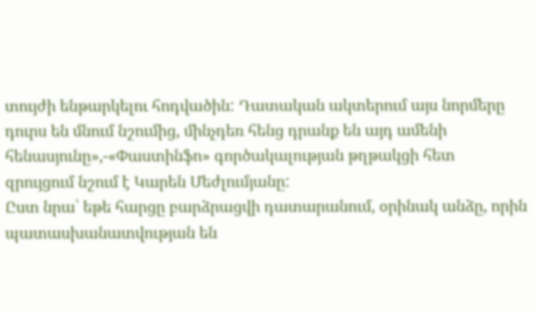տույժի ենթարկելու հոդվածին: Դատական ակտերում այս նորմերը դուրս են մնում նշումից, մինչդեռ հենց դրանք են այդ ամենի հենասյունը»,-«Փաստինֆո» գործակալության թղթակցի հետ զրույցում նշում է Կարեն Մեժլումյանը:
Ըստ նրա՝ եթե հարցը բարձրացվի դատարանում, օրինակ անձը, որին պատասխանատվության են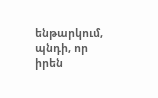ենթարկում, պնդի, որ իրեն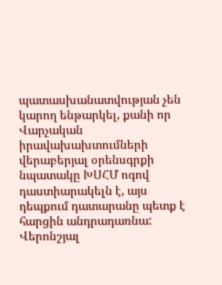պատասխանատվության չեն կարող ենթարկել, քանի որ Վարչական իրավախախտումների վերաբերյալ օրենսգրքի նպատակը ԽՍՀՄ ոգով դաստիարակելն է, այս դեպքում դատարանը պետք է հարցին անդրադառնա:
Վերոնշյալ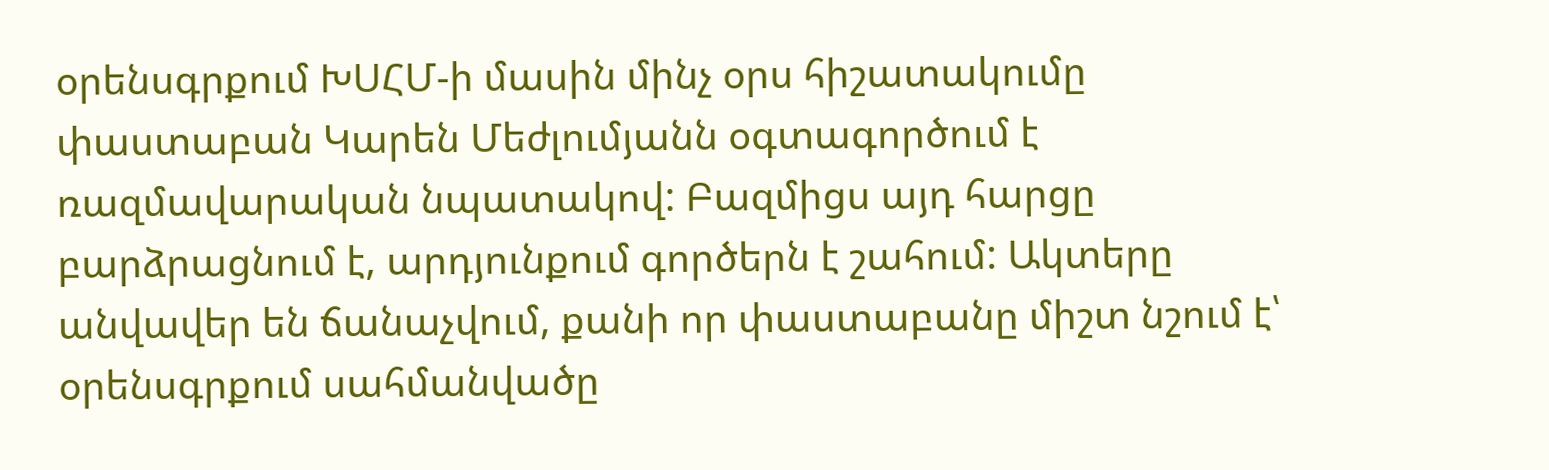օրենսգրքում ԽՍՀՄ-ի մասին մինչ օրս հիշատակումը փաստաբան Կարեն Մեժլումյանն օգտագործում է ռազմավարական նպատակով: Բազմիցս այդ հարցը բարձրացնում է, արդյունքում գործերն է շահում: Ակտերը անվավեր են ճանաչվում, քանի որ փաստաբանը միշտ նշում է՝ օրենսգրքում սահմանվածը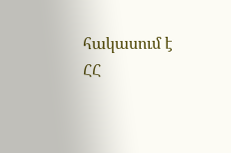հակասում է ՀՀ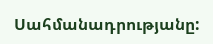Սահմանադրությանը: